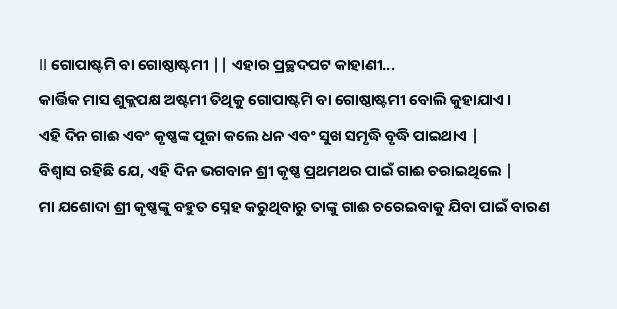ll ଗୋପାଷ୍ଟମି ବା ଗୋଷ୍ଠାଷ୍ଟମୀ || ଏହାର ପ୍ରଚ୍ଛଦପଟ କାହାଣୀ...
କାର୍ତ୍ତିକ ମାସ ଶୁକ୍ଲପକ୍ଷ ଅଷ୍ଟମୀ ତିଥିକୁ ଗୋପାଷ୍ଟମି ବା ଗୋଷ୍ଠାଷ୍ଟମୀ ବୋଲି କୁହାଯାଏ ।
ଏହି ଦିନ ଗାଈ ଏବଂ କୃଷ୍ଣଙ୍କ ପୂଜା କଲେ ଧନ ଏବଂ ସୁଖ ସମୃଦ୍ଧି ବୃଦ୍ଧି ପାଇଥାଏ |
ବିଶ୍ୱାସ ରହିଛି ଯେ, ଏହି ଦିନ ଭଗବାନ ଶ୍ରୀ କୃଷ୍ଣ ପ୍ରଥମଥର ପାଇଁ ଗାଈ ଚରାଇଥିଲେ |
ମା ଯଶୋଦା ଶ୍ରୀ କୃଷ୍ଣଙ୍କୁ ବହୁତ ସ୍ନେହ କରୁଥିବାରୁ ତାଙ୍କୁ ଗାଈ ଚରେଇବାକୁ ଯିବା ପାଇଁ ବାରଣ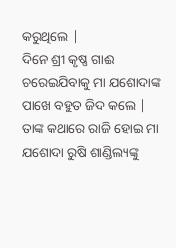କରୁଥିଲେ |
ଦିନେ ଶ୍ରୀ କୃଷ୍ଣ ଗାଈ ଚରେଇଯିବାକୁ ମା ଯଶୋଦାଙ୍କ ପାଖେ ବହୁତ ଜିଦ କଲେ | ତାଙ୍କ କଥାରେ ରାଜି ହୋଇ ମା ଯଶୋଦା ରୁଷି ଶାଣ୍ଡିଲ୍ୟଙ୍କୁ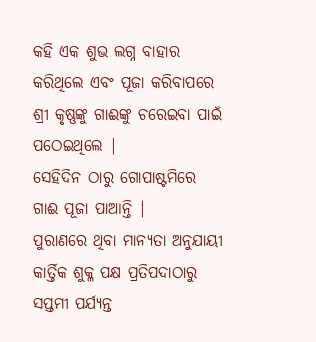କହି ଏକ ଶୁଭ ଲଗ୍ନ ବାହାର କରିଥିଲେ ଏବଂ ପୂଜା କରିବାପରେ ଶ୍ରୀ କୃଷ୍ଣଙ୍କୁ ଗାଈଙ୍କୁ ଚରେଇବା ପାଇଁ ପଠେଇଥିଲେ |
ସେହିଦିନ ଠାରୁ ଗୋପାଷ୍ଟମିରେ ଗାଈ ପୂଜା ପାଆନ୍ତି |
ପୁରାଣରେ ଥିବା ମାନ୍ୟତା ଅନୁଯାୟୀ କାର୍ତ୍ତିକ ଶୁକ୍ଳ ପକ୍ଷ ପ୍ରତିପଦାଠାରୁ ସପ୍ତମୀ ପର୍ଯ୍ୟନ୍ତ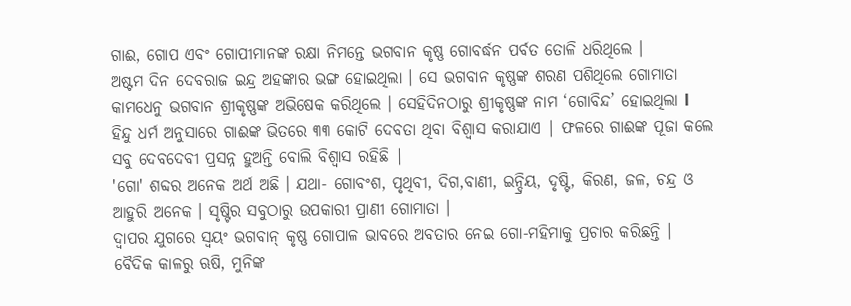ଗାଈ, ଗୋପ ଏବଂ ଗୋପୀମାନଙ୍କ ରକ୍ଷା ନିମନ୍ତେ ଭଗବାନ କୃଷ୍ଣ ଗୋବର୍ଦ୍ଧନ ପର୍ବତ ତୋଳି ଧରିଥିଲେ ।
ଅଷ୍ଟମ ଦିନ ଦେବରାଜ ଇନ୍ଦ୍ର ଅହଙ୍କାର ଭଙ୍ଗ ହୋଇଥିଲା । ସେ ଭଗବାନ କୃଷ୍ଣଙ୍କ ଶରଣ ପଶିଥିଲେ ଗୋମାତା କାମଧେନୁ ଭଗବାନ ଶ୍ରୀକୃଷ୍ଣଙ୍କ ଅଭିଷେକ କରିଥିଲେ । ସେହିଦିନଠାରୁ ଶ୍ରୀକୃଷ୍ଣଙ୍କ ନାମ ‘ଗୋବିନ୍ଦ’ ହୋଇଥିଲା l
ହିନ୍ଦୁ ଧର୍ମ ଅନୁସାରେ ଗାଈଙ୍କ ଭିତରେ ୩୩ କୋଟି ଦେବତା ଥିବା ବିଶ୍ୱାସ କରାଯାଏ | ଫଳରେ ଗାଈଙ୍କ ପୂଜା କଲେ ସବୁ ଦେବଦେବୀ ପ୍ରସନ୍ନ ହୁଅନ୍ତି ବୋଲି ବିଶ୍ୱାସ ରହିଛି |
'ଗୋ' ଶବ୍ଦର ଅନେକ ଅର୍ଥ ଅଛି । ଯଥା- ଗୋବଂଶ, ପୃଥିବୀ, ଦିଗ,ବାଣୀ, ଇନ୍ଦ୍ରିୟ, ଦୃଷ୍ଟି, କିରଣ, ଜଳ, ଚନ୍ଦ୍ର ଓ ଆହୁରି ଅନେକ । ସୃଷ୍ଟିର ସବୁଠାରୁ ଉପକାରୀ ପ୍ରାଣୀ ଗୋମାତା ।
ଦ୍ୱାପର ଯୁଗରେ ସ୍ୱୟଂ ଭଗବାନ୍ କୃଷ୍ଣ ଗୋପାଳ ଭାବରେ ଅବତାର ନେଇ ଗୋ-ମହିମାକୁ ପ୍ରଚାର କରିଛନ୍ତି ।
ବୈଦିକ କାଳରୁ ଋଷି, ମୁନିଙ୍କ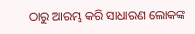ଠାରୁ ଆରମ୍ଭ କରି ସାଧାରଣ ଲୋକଙ୍କ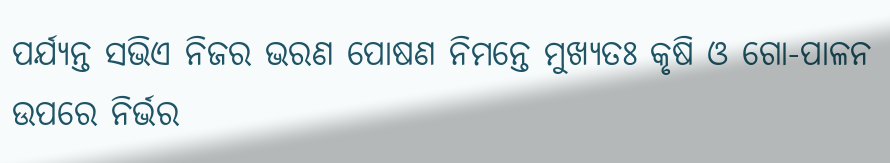ପର୍ଯ୍ୟନ୍ତ ସଭିଏ ନିଜର ଭରଣ ପୋଷଣ ନିମନ୍ତେ ମୁଖ୍ୟତଃ କୃଷି ଓ ଗୋ-ପାଳନ ଉପରେ ନିର୍ଭର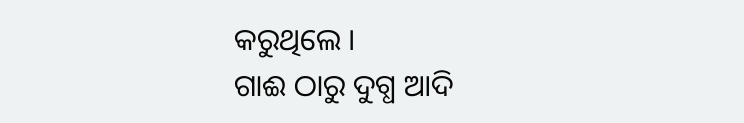କରୁଥିଲେ ।
ଗାଈ ଠାରୁ ଦୁଗ୍ଧ ଆଦି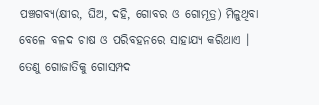ପଞ୍ଚଗବ୍ୟ(କ୍ଷୀର, ଘିଅ, ଦହି, ଗୋବର ଓ ଗୋମୂତ୍ର) ମିଳୁଥିବା ବେଳେ ବଳଦ ଚାଷ ଓ ପରିବହନରେ ସାହାଯ୍ୟ କରିଥାଏ । ତେଣୁ ଗୋଜାତିକୁ ଗୋସମ୍ପଦ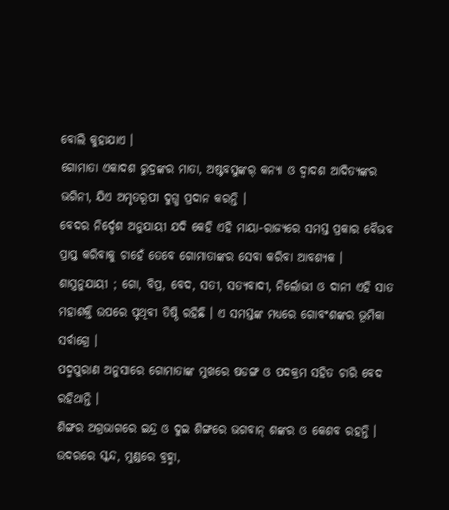ବୋଲି କୁହାଯାଏ ।
ଗୋମାତା ଏକାଦଶ ରୁଦ୍ରଙ୍କର ମାତା, ଅଷ୍ଟବସୁଙ୍କର୍ କନ୍ୟା ଓ ଦ୍ୱାଦଶ ଆଦିତ୍ୟଙ୍କର ଭଗିନୀ, ଯିଏ ଅମୃତରୂପୀ ଦୁଗ୍ଧ ପ୍ରଦାନ କରନ୍ତି ।
ବେଦର ନିର୍ଦ୍ଦେଶ ଅନୁଯାୟୀ ଯଦି କେହି ଏହି ମାୟା-ରାଜ୍ୟରେ ସମସ୍ତ ପ୍ରକାର ବୈଭବ ପ୍ରାପ୍ତ କରିବାକୁ ଚାହେଁ ତେବେ ଗୋମାତାଙ୍କର ସେବା କରିବା ଆବଶ୍ୟକ ।
ଶାସ୍ତ୍ରନୁଯାୟୀ ; ଗୋ, ବିପ୍ର, ବେଦ, ସତୀ, ସତ୍ୟବାଦୀ, ନିର୍ଲୋଭୀ ଓ ଦାନୀ ଏହି ସାତ ମହାଶକ୍ତି ଉପରେ ପୃଥିବୀ ତିଷ୍ଠି ରହିଛି । ଏ ସମସ୍ତଙ୍କ ମଧ୍ୟରେ ଗୋବଂଶଙ୍କର ଭୂମିକା ସର୍ବାଗ୍ରେ ।
ପଦ୍ମପୁରାଣ ଅନୁସାରେ ଗୋମାତାଙ୍କ ମୁଖରେ ଷଡଙ୍ଗ ଓ ପଦକ୍ରମ ସହିତ ଚାରି ବେଦ ରହିଥାନ୍ତି ।
ଶିଙ୍ଗର ଅଗ୍ରଭାଗରେ ଇନ୍ଦ୍ର ଓ ଦୁଇ ଶିଙ୍ଗରେ ଭଗବାନ୍ ଶଙ୍କର ଓ କେଶବ ରହନ୍ତି ।
ଉଦରରେ ସ୍କନ୍ଦ, ମୁଣ୍ଡରେ ବ୍ରହ୍ମା,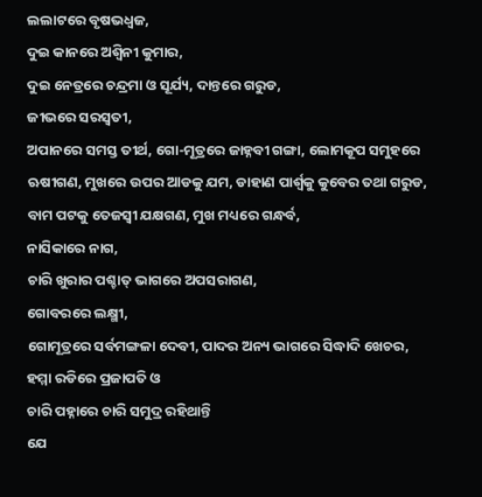ଲଲାଟରେ ବୃଷଭଧ୍ୱଜ,
ଦୁଇ କାନରେ ଅଶ୍ୱିନୀ କୁମାର,
ଦୁଇ ନେତ୍ରରେ ଚନ୍ଦ୍ରମା ଓ ସୂର୍ଯ୍ୟ, ଦାନ୍ତରେ ଗରୁଡ,
ଜୀଭରେ ସରସ୍ୱତୀ,
ଅପାନରେ ସମସ୍ତ ତୀର୍ଥ, ଗୋ-ମୂତ୍ରରେ ଜାହ୍ନବୀ ଗଙ୍ଗା, ଲୋମକୂପ ସମୁହରେ ଋଷୀଗଣ, ମୁଖରେ ଉପର ଆଡକୁ ଯମ, ଡାହାଣ ପାର୍ଶ୍ୱକୁ କୁବେର ତଥା ଗରୁଡ,
ବାମ ପଟକୁ ତେଜସ୍ୱୀ ଯକ୍ଷଗଣ, ମୁଖ ମଧ୍ୟରେ ଗନ୍ଧର୍ବ,
ନାସିକାରେ ନାଗ,
ଚାରି ଖୁରାର ପଶ୍ଚାତ୍ ଭାଗରେ ଅପସରାଗଣ,
ଗୋବରରେ ଲକ୍ଷ୍ମୀ,
ଗୋମୂତ୍ରରେ ସର୍ବମଙ୍ଗଳା ଦେବୀ, ପାଦର ଅନ୍ୟ ଭାଗରେ ସିଦ୍ଧାଦି ଖେଚର,
ହମ୍ମା ରଡିରେ ପ୍ରଜାପତି ଓ
ଚାରି ପହ୍ନାରେ ଚାରି ସମୁଦ୍ର ରହିଥାନ୍ତି
ଯେ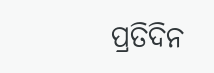ପ୍ରତିଦିନ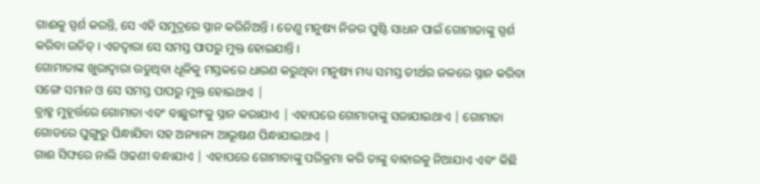ଗାଈକୁ ସ୍ପର୍ଶ କରନ୍ତି, ସେ ଏହି ସମୁଦ୍ରରେ ସ୍ନାନ କରିନିଅନ୍ତି । ତେଣୁ ମନୁଷ୍ୟ ନିଜର ପୁଷ୍ଟି ସାଧନ ପାଇଁ ଗୋମାତାଙ୍କୁ ସ୍ପର୍ଶ କରିବା ଉଚିତ୍ । ଏତଦ୍ୱାରା ସେ ସମସ୍ତ ପାପରୁ ମୁକ୍ତ ହୋଇଯାନ୍ତି ।
ଗୋମାତାଙ୍କ ଖୁରାଦ୍ୱାରା ଉଡୁଥିବା ଧୂଳିକୁ ମସ୍ତକରେ ଧାରଣ କରୁଥିବା ମନୁଷ୍ୟ ମଧ୍ୟ ସମସ୍ତ ତୀର୍ଥର ଜଳରେ ସ୍ନାନ କରିବା ସଙ୍ଗେ ସମାନ ଓ ସେ ସମସ୍ତ ପାପରୁ ମୁକ୍ତ ହୋଇଥାଏ |
ବ୍ରାହ୍ମ ମୁହୂର୍ତ୍ତରେ ଗୋମାତା ଏବଂ ବାଛୁରୀଂକୁ ସ୍ନାନ କରାଯାଏ | ଏହାପରେ ଗୋମାତାଙ୍କୁ ସଜାଯାଇଥାଏ | ଗୋମାତା ଗୋଡରେ ଘୁଙ୍ଗୁରୁ ପିନ୍ଧାଯିବା ସହ ଅନ୍ୟାନ୍ୟ ଆଭୂଷଣ ପିନ୍ଧାଯାଇଥାଏ |
ଗାଈ ସିଙ୍ଘରେ ନାଲି ଓଢଣୀ ବନ୍ଧାଯାଏ | ଏହାପରେ ଗୋମାତାଙ୍କୁ ପରିକ୍ରମା କରି ତାଙ୍କୁ ବାହାରକୁ ନିଆଯାଏ ଏବଂ କିଛି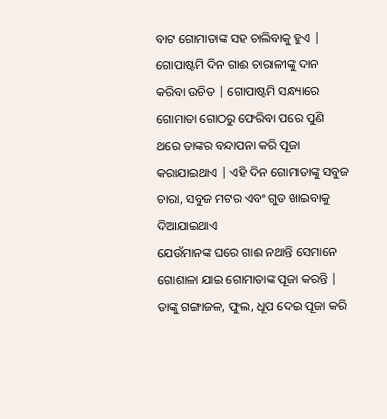ବାଟ ଗୋମାତାଙ୍କ ସହ ଚାଲିବାକୁ ହୁଏ |
ଗୋପାଷ୍ଟମି ଦିନ ଗାଈ ଚାରାଳୀଙ୍କୁ ଦାନ କରିବା ଉଚିତ | ଗୋପାଷ୍ଟମି ସନ୍ଧ୍ୟାରେ ଗୋମାତା ଗୋଠରୁ ଫେରିବା ପରେ ପୁଣି ଥରେ ତାଙ୍କର ବନ୍ଦାପନା କରି ପୂଜା କରାଯାଇଥାଏ | ଏହି ଦିନ ଗୋମାତାଙ୍କୁ ସବୁଜ ଚାରା, ସବୁଜ ମଟର ଏବଂ ଗୁଡ ଖାଇବାକୁ ଦିଆଯାଇଥାଏ
ଯେଉଁମାନଙ୍କ ଘରେ ଗାଈ ନଥାନ୍ତି ସେମାନେ ଗୋଶାଳା ଯାଇ ଗୋମାତାଙ୍କ ପୂଜା କରନ୍ତି | ତାଙ୍କୁ ଗଙ୍ଗାଜଳ, ଫୁଲ, ଧୂପ ଦେଇ ପୂଜା କରି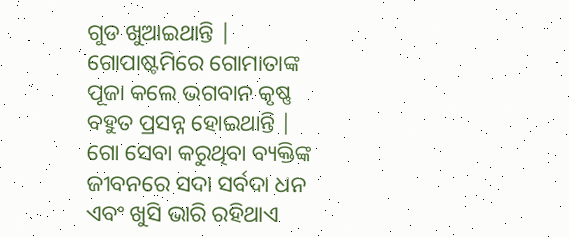ଗୁଡ ଖୁଆଇଥାନ୍ତି |
ଗୋପାଷ୍ଟମିରେ ଗୋମାତାଙ୍କ ପୂଜା କଲେ ଭଗବାନ କୃଷ୍ଣ ବହୁତ ପ୍ରସନ୍ନ ହୋଇଥାନ୍ତି |
ଗୋ ସେବା କରୁଥିବା ବ୍ୟକ୍ତିଙ୍କ ଜୀବନରେ ସଦା ସର୍ବଦା ଧନ ଏବଂ ଖୁସି ଭାରି ରହିଥାଏ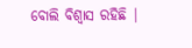ବୋଲି ବିଶ୍ୱାସ ରହିଛି |